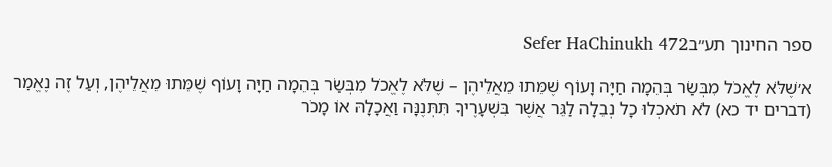ספר החינוך תע״בSefer HaChinukh 472

א׳שֶׁלֹּא לֶאֱכֹל מִבְּשַׂר בְּהֵמָה חַיָּה וָעוֹף שֶׁמֵּתוּ מֵאֲלֵיהֶן – שֶׁלֹּא לֶאֱכֹל מִבְּשַׂר בְּהֵמָה חַיָּה וָעוֹף שֶׁמֵּתוּ מֵאֲלֵיהֶן, וְעַל זֶה נֶאֱמַר (דברים יד כא) לֹא תֹאכְלוּ כָל נְבֵלָה לַגֵּר אֲשֶׁר בִּשְׁעָרֶיךָ תִּתְּנֶנָּה וַאֲכָלָהּ אוֹ מָכֹר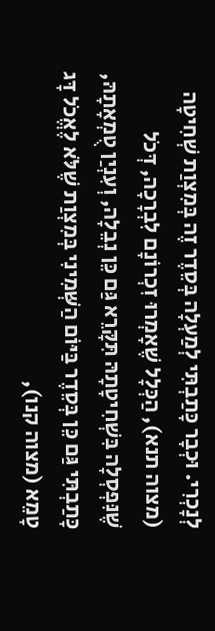לְנָכְרִי. וּכְבָר כָּתַבְתִּי לְמַעְלָה בְּסֵדֶר זֶה בְּמִצְוַת שְׁחִיטָה (מצוה תנא), הַכְּלָל שֶׁאָמְרוּ זִכְרוֹנָם לִבְרָכָה, דְּכֹל שֶׁנִּפְסְלָה בִּשְׁחִיטָתָהּ תִּקָּרֵא גַּם כֵּן נְבֵלָה, וְעִנְיַן טֻמְאָתָהּ, כָּתַבְתִּי גַּם כֵּן בְּסֵדֶר בַּיּוֹם הַשְּׁמִינִי בְּמִצְוַת שֶׁלֹּא לֶאֱכֹל דָּג טָמֵא (מצוה קנו),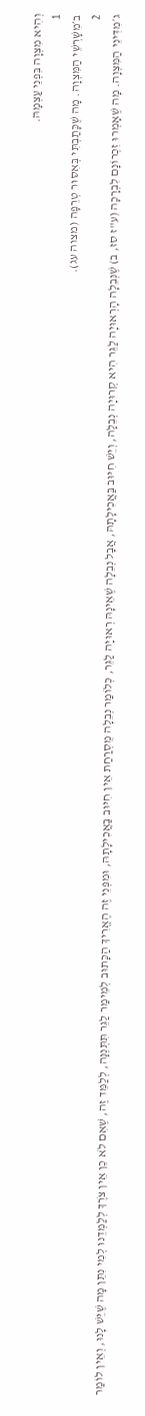וְהִיא מִצְוָה בִּפְנֵי עַצְמָהּ.
1
ב׳מִשָּׁרְשֵׁי הַמִּצְוָה. מָה שֶׁכָּתַבְתִּי בְּאִסּוּר טְרֵפָה (מצוה עג).
2
ג׳מִדִּינֵי הַמִּצְוָה. מָה שֶׁאָמְרוּ זִכְרוֹנָם לִבְרָכָה (ע"ז סז, ב) שֶׁנְּבֵלָה הָרְאוּיָה לַגֵּר הִיא קְרוּיָה נְבֵלָה, וְיֵשׁ חִיּוּב בַּאֲכִילָתָהּ, אֲבָל נְבֵלָה שֶׁאֵינָהּ רְאוּיָה לַגֵּר, כְּלוֹמַר נְבֵלָה מֻסְרַחַת אֵין חִיּוּב בַּאֲכִילָתָהּ, וּמִפְּנֵי זֶה הֶאֱרִיךְ הַכָּתוּב לְמֵימַר לַגֵּר תִּתְּנֶנָּה, לְלַמֵּד זֶה, שֶׁאִם לֹא כֵן אֵין צֹרֶךְ לְלַמְּדֵנוּ לְמִי נִתֵּן מָה שֶׁיֵּשׁ לָנוּ, וְאֵין לוֹמַר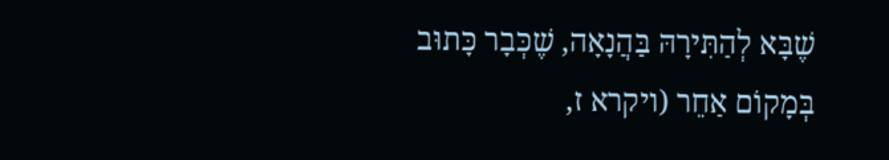שֶׁבָּא לְהַתִּירָהּ בַּהֲנָאָה, שֶׁכְּבָר כָּתוּב בְּמָקוֹם אַחֵר (ויקרא ז,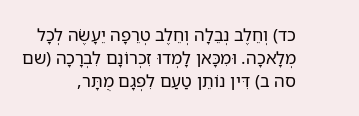כד) וְחֵלֶב נְבֵלָה וְחֵלֶב טְרֵפָה יֵעָשֶׂה לְכָל מְלָאכָה. וּמִכָּאן לָמְדוּ זִכְרוֹנָם לִבְרָכָה (שם סה ב) דִּין נוֹתֵן טַעַם לִפְגָם מֻתָּר,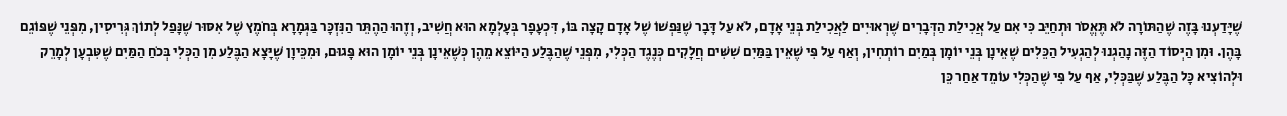שֶׁיָּדַעְנוּ בָּזֶה שֶׁהַתּוֹרָה לֹא תֶּאֱסֹר וּתְחַיֵּב כִּי אִם עַל אֲכִילַת הַדְּבָרִים שֶׁרְאוּיִים לַאֲכִילַת בְּנֵי אָדָם, לֹא עַל דָּבָר שֶׁנַּפְשׁוֹ שֶׁל אָדָם קָצָה בּוֹ, דִּכְעָפָר בְּעָלְמָא הוּא חֲשִׁיב, וְזֶהוּ הַהֶתֵּר הַנִּזְכָּר בַּגְּמָרָא בְּחֹמֶץ שֶׁל אִסּוּר שֶׁנָּפַל לְתוֹךְ גְּרִיסִין, מִפְּנֵי שֶׁפּוֹגֵם בָּהֶן. וּמִן הַיְּסוֹד הַזֶּה נָהַגְנוּ לְהַגְעִיל הַכֵּלִים שֶׁאֵינָן בְּנֵי יוֹמָן בְּמַיִם רוֹתְחִין, וְאַף עַל פִּי שֶׁאֵין בַּמַּיִם שִׁשִּׁים חֲלָקִים כְּנֶגֶד הַכְּלִי, מִפְּנֵי שֶׁהַבֶּלַע הַיּוֹצֵא מֵהֶן כְּשֶׁאֵינָן בְּנֵי יוֹמָן הוּא פָּגוּם, וּמִכֵּיוָן שֶׁיָּצָא הַבֶּלַע מִן הַכְּלִי בְּכֹחַ הַמַּיִם שֶׁטִּבְעָן לְמָרֵק וּלְהוֹצִיא כָּל הַבֶּלַע שֶׁבַּכְּלִי, אַף עַל פִּי שֶׁהַכְּלִי עוֹמֵד אַחַר כֵּן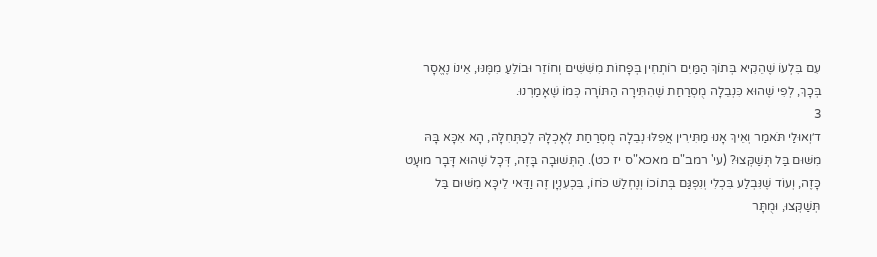עִם בִּלְעוֹ שֶׁהֵקִיא בְּתוֹךְ הַמַּיִם רוֹתְחִין בְּפָחוֹת מִשִּׁשִּׁים וְחוֹזֵר וּבוֹלֵעַ מִמֶּנּוּ, אֵינוֹ נֶאֱסָר בְּכָךְ, לְפִי שֶׁהוּא כִּנְבֵלָה מֻסְרַחַת שֶׁהִתִּירָה הַתּוֹרָה כְּמוֹ שֶׁאָמַרְנוּ.
3
ד׳וְאוּלַי תֹּאמַר וְאֵיךְ אָנוּ מַתִּירִין אֲפִלּוּ נְבֵלָה מֻסְרַחַת לְאָכְלָהּ לְכַתְּחִלָּה, הָא אִכָּא בָּהּ מִשּׁוּם בַּל תְּשַׁקְּצוּ? (עי' רמב"ם מאכא"ס יז כט). הַתְּשׁוּבָה בָּזֶה, דְּכָל שֶׁהוּא דָּבָר מוּעָט כָּזֶה, וְעוֹד שֶׁנִּבְלַע בִּכְלִי וְנִפְגַּם בְּתוֹכוֹ וְנֶחְלַשׁ כֹּחוֹ, בִּכְעִנְיָן זֶה וַדַּאי לֵיכָּא מִשּׁוּם בַּל תְּשַׁקְּצוּ, וּמֻתָּר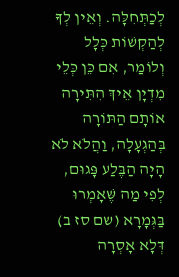לְכַתְּחִלָּה. וְאֵין לְךָ לְהַקְשׁוֹת כְּלָל וְלוֹמַר, אִם כֵּן כְּלֵי מִדְיָן אֵיךְ הִתִּירָה אוֹתָם הַתּוֹרָה בְּהַגְעָלָה, וַהֲלֹא לֹא הָיָה הַבֶּלַע פָּגוּם, לְפִי מַה שֶּׁאָמְרוּ בַּגְּמָרָא (שם סז ב) דְּלָא אָסְרָה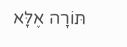תּוֹרָה אֶלָּא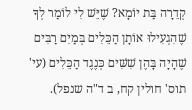קְדֵרָה בַּת יוֹמָא? שֶׁיֵּשׁ לִי לוֹמַר לְךָ שֶׁהִגְעִילוּ אוֹתָן הַכֵּלִים בְּמַיִם רַבִּים שֶׁהָיָה בָּהֶן שִׁשִּׁים כְּנֶגֶד הַכֵּלִים (עי' תוס' חולין קח, ב ד"ה שנפל).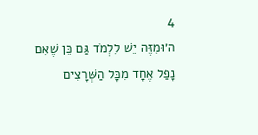4
ה׳וּמִזֶּה יֵשׁ לִלְמֹד גַּם כֵּן שֶׁאִם נָפַל אֶחָד מִכָּל הַשְּׁרָצִים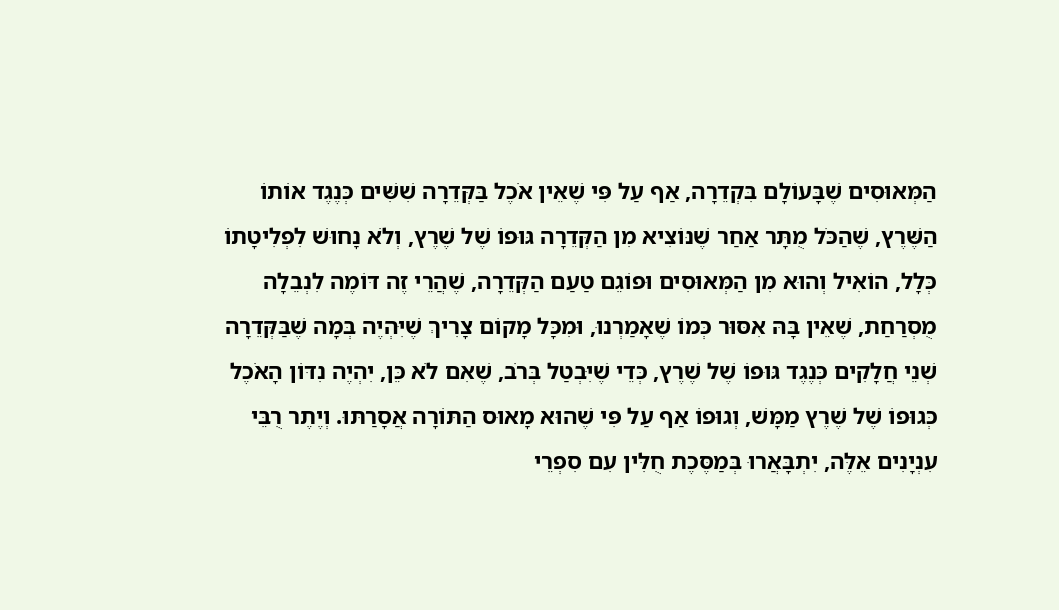הַמְּאוּסִים שֶׁבָּעוֹלָם בִּקְדֵרָה, אַף עַל פִּי שֶׁאֵין אֹכֶל בַּקְּדֵרָה שִׁשִּׁים כְּנֶגֶד אוֹתוֹ הַשֶּׁרֶץ, שֶׁהַכֹּל מֻתָּר אַחַר שֶׁנּוֹצִיא מִן הַקְּדֵרָה גּוּפוֹ שֶׁל שֶׁרֶץ, וְלֹא נָחוּשׁ לִפְלִיטָתוֹ כְּלָל, הוֹאִיל וְהוּא מִן הַמְּאוּסִים וּפוֹגֵם טַעַם הַקְּדֵרָה, שֶׁהֲרֵי זֶה דּוֹמֶה לִנְבֵלָה מֻסְרַחַת, שֶׁאֵין בָּהּ אִסּוּר כְּמוֹ שֶׁאָמַרְנוּ, וּמִכָּל מָקוֹם צָרִיךְ שֶׁיִּהְיֶה בְּמָה שֶׁבַּקְּדֵרָה שְׁנֵי חֲלָקִים כְּנֶגֶד גּוּפוֹ שֶׁל שֶׁרֶץ, כְּדֵי שֶׁיִּבְטַל בְּרֹב, שֶׁאִם לֹא כֵּן, יִהְיֶה נִדּוֹן הָאֹכֶל כְּגוּפוֹ שֶׁל שֶׁרֶץ מַמָּשׁ, וְגוּפוֹ אַף עַל פִּי שֶׁהוּא מָאוּס הַתּוֹרָה אֲסָרַתּוּ. וְיֶתֶר רֻבֵּי עִנְיָנִים אֵלֶּה, יִתְבָּאֲרוּ בְּמַסֶּכֶת חֻלִּין עִם סִפְרֵי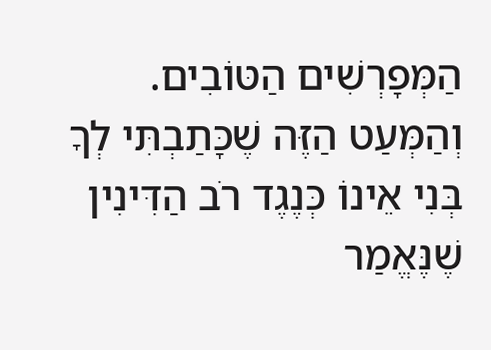הַמְּפָרְשִׁים הַטּוֹבִים. וְהַמְּעַט הַזֶּה שֶׁכָּתַבְתִּי לְךָ בְּנִי אֵינוֹ כְּנֶגֶד רֹב הַדִּינִין שֶׁנֶּאֱמַר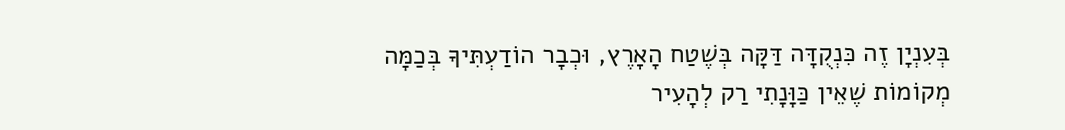בְּעִנְיָן זֶה כִּנְקֻדָּה דַּקָּה בְּשֶׁטַח הָאָרֶץ, וּכְבָר הוֹדַעְתִּיךָ בְּכַמָּה מְקוֹמוֹת שֶׁאֵין כַּוָּנָתִי רַק לְהָעִיר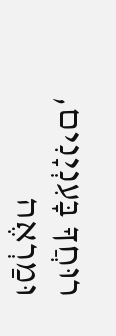רוּחֲךָ בָּעִנְיָנִים, וּמַרְאֶה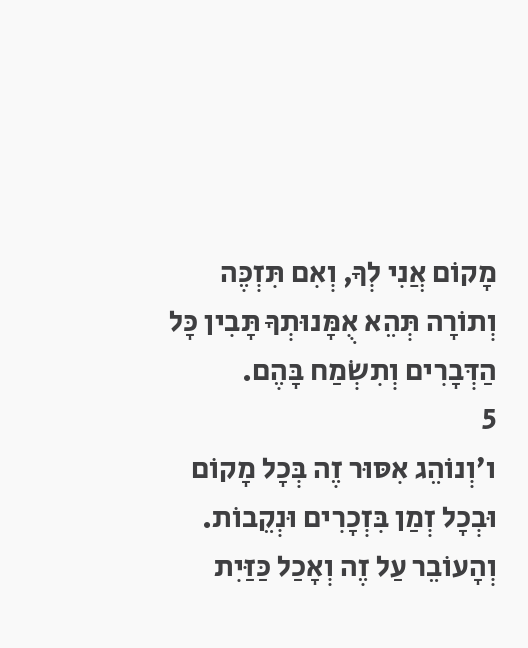מָקוֹם אֲנִי לְךָ, וְאִם תִּזְכֶּה וְתוֹרָה תְּהֵא אֻמָּנוּתְךָ תָּבִין כָּל הַדְּבָרִים וְתִשְׂמַח בָּהֶם.
5
ו׳וְנוֹהֵג אִסּוּר זֶה בְּכָל מָקוֹם וּבְכָל זְמַן בִּזְכָרִים וּנְקֵבוֹת. וְהָעוֹבֵר עַל זֶה וְאָכַל כַּזַּיִת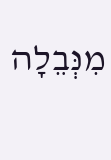מִנְּבֵלָה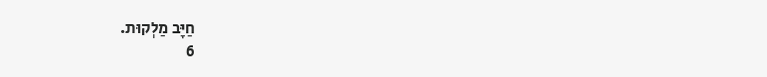חַיָּב מַלְקוּת.
6